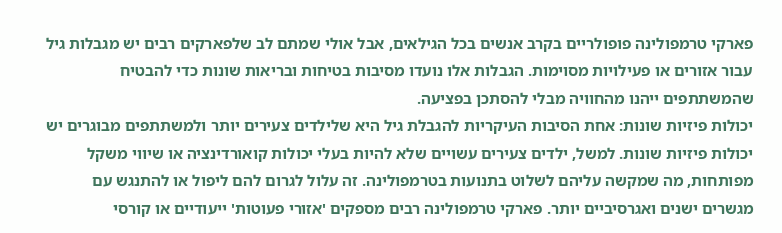פארקי טרמפולינה פופולריים בקרב אנשים בכל הגילאים, אבל אולי שמתם לב שלפארקים רבים יש מגבלות גיל עבור אזורים או פעילויות מסוימות. הגבלות אלו נועדו מסיבות בטיחות ובריאות שונות כדי להבטיח שהמשתתפים ייהנו מהחוויה מבלי להסתכן בפציעה.
יכולות פיזיות שונות: אחת הסיבות העיקריות להגבלת גיל היא שלילדים צעירים יותר ולמשתתפים מבוגרים יש יכולות פיזיות שונות. למשל, ילדים צעירים עשויים שלא להיות בעלי יכולות קואורדינציה או שיווי משקל מפותחות, מה שמקשה עליהם לשלוט בתנועות בטרמפולינה. זה עלול לגרום להם ליפול או להתנגש עם מגשרים ישנים ואגרסיביים יותר. פארקי טרמפולינה רבים מספקים 'אזורי פעוטות' ייעודיים או קורסי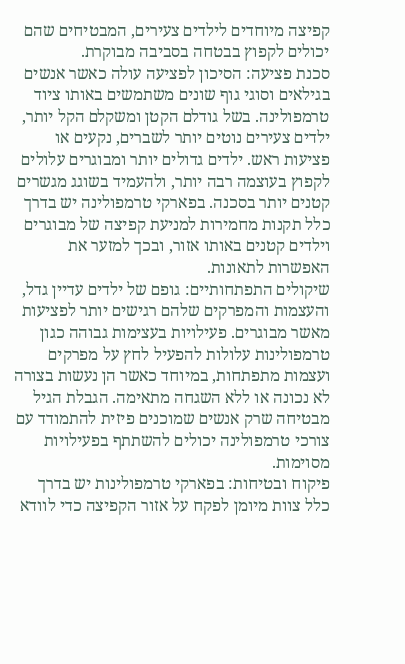קפיצה מיוחדים לילדים צעירים, המבטיחים שהם יכולים לקפוץ בבטחה בסביבה מבוקרת.
סכנת פציעה: הסיכון לפציעה עולה כאשר אנשים בגילאים וסוגי גוף שונים משתמשים באותו ציוד טרמפולינה. בשל גודלם הקטן ומשקלם הקל יותר, ילדים צעירים נוטים יותר לשברים, נקעים או פציעות ראש. ילדים גדולים יותר ומבוגרים עלולים לקפוץ בעוצמה רבה יותר, ולהעמיד בשוגג מגשרים קטנים יותר בסכנה. בפארקי טרמפולינה יש בדרך כלל תקנות מחמירות למניעת קפיצה של מבוגרים וילדים קטנים באותו אזור, ובכך למזער את האפשרות לתאונות.
שיקולים התפתחותיים: גופם של ילדים עדיין גדל, והעצמות והמפרקים שלהם רגישים יותר לפציעות מאשר מבוגרים. פעילויות בעצימות גבוהה כגון טרמפולינות עלולות להפעיל לחץ על מפרקים ועצמות מתפתחות, במיוחד כאשר הן נעשות בצורה לא נכונה או ללא השגחה מתאימה. הגבלת הגיל מבטיחה שרק אנשים שמוכנים פיזית להתמודד עם צורכי טרמפולינה יכולים להשתתף בפעילויות מסוימות.
פיקוח ובטיחות: בפארקי טרמפולינות יש בדרך כלל צוות מיומן לפקח על אזור הקפיצה כדי לוודא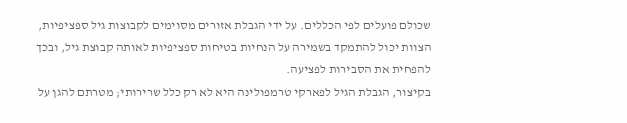שכולם פועלים לפי הכללים. על ידי הגבלת אזורים מסוימים לקבוצות גיל ספציפיות, הצוות יכול להתמקד בשמירה על הנחיות בטיחות ספציפיות לאותה קבוצת גיל, ובכך להפחית את הסבירות לפציעה.
בקיצור, הגבלת הגיל לפארקי טרמפולינה היא לא רק כלל שרירותי; מטרתם להגן על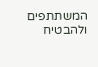המשתתפים ולהבטיח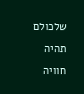שלכולם תהיה חוויה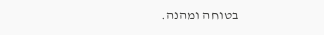בטוחה ומהנה.